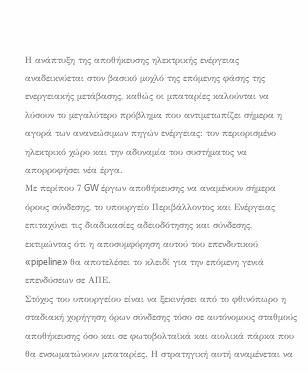Η ανάπτυξη της αποθήκευσης ηλεκτρικής ενέργειας αναδεικνύεται στον βασικό μοχλό της επόμενης φάσης της ενεργειακής μετάβασης, καθώς οι μπαταρίες καλούνται να λύσουν το μεγαλύτερο πρόβλημα που αντιμετωπίζει σήμερα η αγορά των ανανεώσιμων πηγών ενέργειας: τον περιορισμένο ηλεκτρικό χώρο και την αδυναμία του συστήματος να απορροφήσει νέα έργα.
Με περίπου 7 GW έργων αποθήκευσης να αναμένουν σήμερα όρους σύνδεσης, το υπουργείο Περιβάλλοντος και Ενέργειας επιταχύνει τις διαδικασίες αδειοδότησης και σύνδεσης, εκτιμώντας ότι η αποσυμφόρηση αυτού του επενδυτικού «pipeline» θα αποτελέσει το κλειδί για την επόμενη γενιά επενδύσεων σε ΑΠΕ.
Στόχος του υπουργείου είναι να ξεκινήσει από το φθινόπωρο η σταδιακή χορήγηση όρων σύνδεσης τόσο σε αυτόνομους σταθμούς αποθήκευσης όσο και σε φωτοβολταϊκά και αιολικά πάρκα που θα ενσωματώνουν μπαταρίες. Η στρατηγική αυτή αναμένεται να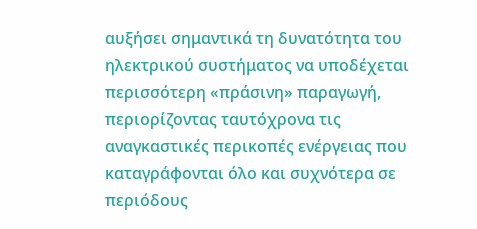αυξήσει σημαντικά τη δυνατότητα του ηλεκτρικού συστήματος να υποδέχεται περισσότερη «πράσινη» παραγωγή, περιορίζοντας ταυτόχρονα τις αναγκαστικές περικοπές ενέργειας που καταγράφονται όλο και συχνότερα σε περιόδους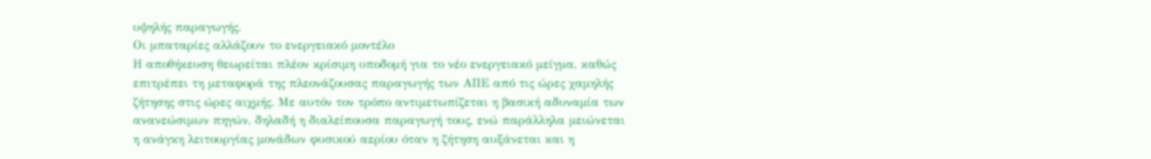υψηλής παραγωγής.
Οι μπαταρίες αλλάζουν το ενεργειακό μοντέλο
Η αποθήκευση θεωρείται πλέον κρίσιμη υποδομή για το νέο ενεργειακό μείγμα, καθώς επιτρέπει τη μεταφορά της πλεονάζουσας παραγωγής των ΑΠΕ από τις ώρες χαμηλής ζήτησης στις ώρες αιχμής. Με αυτόν τον τρόπο αντιμετωπίζεται η βασική αδυναμία των ανανεώσιμων πηγών, δηλαδή η διαλείπουσα παραγωγή τους, ενώ παράλληλα μειώνεται η ανάγκη λειτουργίας μονάδων φυσικού αερίου όταν η ζήτηση αυξάνεται και η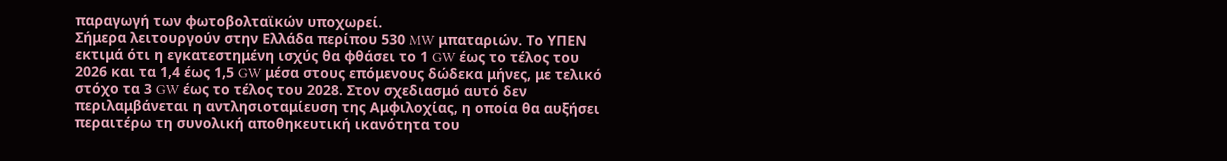παραγωγή των φωτοβολταϊκών υποχωρεί.
Σήμερα λειτουργούν στην Ελλάδα περίπου 530 MW μπαταριών. Το ΥΠΕΝ εκτιμά ότι η εγκατεστημένη ισχύς θα φθάσει το 1 GW έως το τέλος του 2026 και τα 1,4 έως 1,5 GW μέσα στους επόμενους δώδεκα μήνες, με τελικό στόχο τα 3 GW έως το τέλος του 2028. Στον σχεδιασμό αυτό δεν περιλαμβάνεται η αντλησιοταμίευση της Αμφιλοχίας, η οποία θα αυξήσει περαιτέρω τη συνολική αποθηκευτική ικανότητα του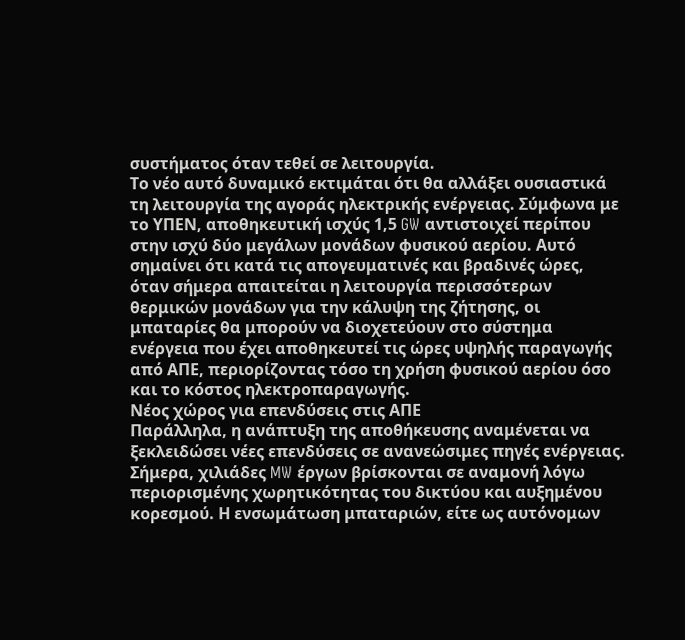συστήματος όταν τεθεί σε λειτουργία.
Το νέο αυτό δυναμικό εκτιμάται ότι θα αλλάξει ουσιαστικά τη λειτουργία της αγοράς ηλεκτρικής ενέργειας. Σύμφωνα με το ΥΠΕΝ, αποθηκευτική ισχύς 1,5 GW αντιστοιχεί περίπου στην ισχύ δύο μεγάλων μονάδων φυσικού αερίου. Αυτό σημαίνει ότι κατά τις απογευματινές και βραδινές ώρες, όταν σήμερα απαιτείται η λειτουργία περισσότερων θερμικών μονάδων για την κάλυψη της ζήτησης, οι μπαταρίες θα μπορούν να διοχετεύουν στο σύστημα ενέργεια που έχει αποθηκευτεί τις ώρες υψηλής παραγωγής από ΑΠΕ, περιορίζοντας τόσο τη χρήση φυσικού αερίου όσο και το κόστος ηλεκτροπαραγωγής.
Νέος χώρος για επενδύσεις στις ΑΠΕ
Παράλληλα, η ανάπτυξη της αποθήκευσης αναμένεται να ξεκλειδώσει νέες επενδύσεις σε ανανεώσιμες πηγές ενέργειας. Σήμερα, χιλιάδες MW έργων βρίσκονται σε αναμονή λόγω περιορισμένης χωρητικότητας του δικτύου και αυξημένου κορεσμού. Η ενσωμάτωση μπαταριών, είτε ως αυτόνομων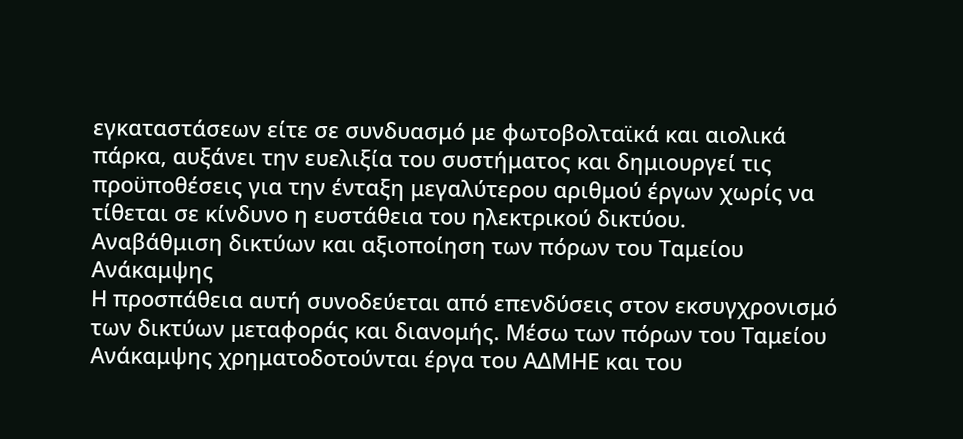εγκαταστάσεων είτε σε συνδυασμό με φωτοβολταϊκά και αιολικά πάρκα, αυξάνει την ευελιξία του συστήματος και δημιουργεί τις προϋποθέσεις για την ένταξη μεγαλύτερου αριθμού έργων χωρίς να τίθεται σε κίνδυνο η ευστάθεια του ηλεκτρικού δικτύου.
Αναβάθμιση δικτύων και αξιοποίηση των πόρων του Ταμείου Ανάκαμψης
Η προσπάθεια αυτή συνοδεύεται από επενδύσεις στον εκσυγχρονισμό των δικτύων μεταφοράς και διανομής. Μέσω των πόρων του Ταμείου Ανάκαμψης χρηματοδοτούνται έργα του ΑΔΜΗΕ και του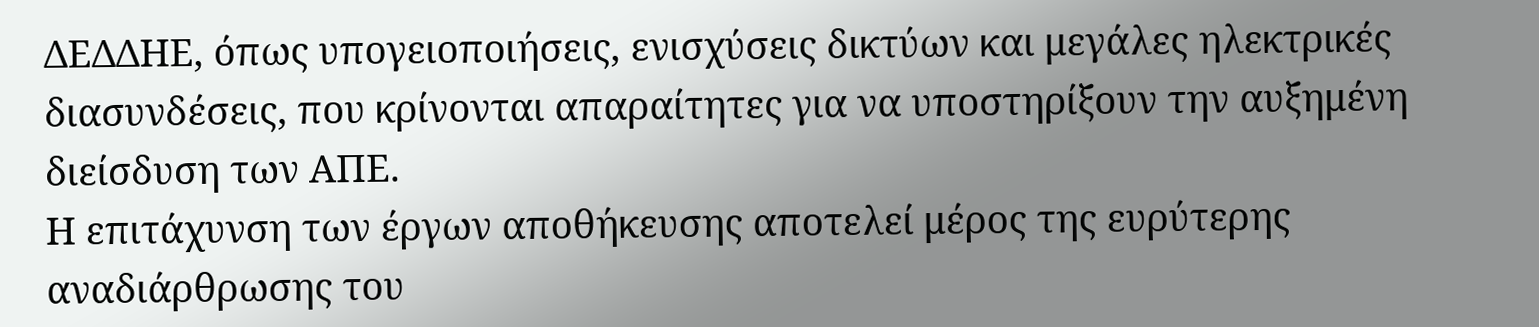ΔΕΔΔΗΕ, όπως υπογειοποιήσεις, ενισχύσεις δικτύων και μεγάλες ηλεκτρικές διασυνδέσεις, που κρίνονται απαραίτητες για να υποστηρίξουν την αυξημένη διείσδυση των ΑΠΕ.
Η επιτάχυνση των έργων αποθήκευσης αποτελεί μέρος της ευρύτερης αναδιάρθρωσης του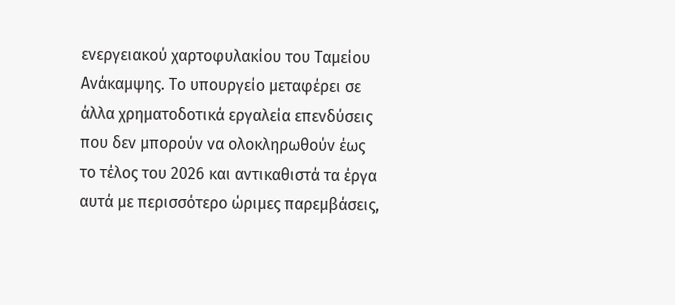ενεργειακού χαρτοφυλακίου του Ταμείου Ανάκαμψης. Το υπουργείο μεταφέρει σε άλλα χρηματοδοτικά εργαλεία επενδύσεις που δεν μπορούν να ολοκληρωθούν έως το τέλος του 2026 και αντικαθιστά τα έργα αυτά με περισσότερο ώριμες παρεμβάσεις,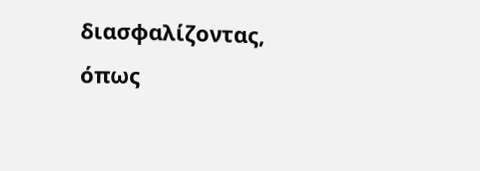διασφαλίζοντας, όπως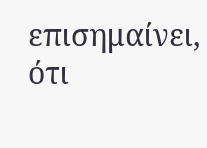επισημαίνει, ότι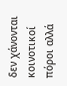δεν χάνονται κοινοτικοί πόροι αλλά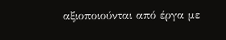αξιοποιούνται από έργα με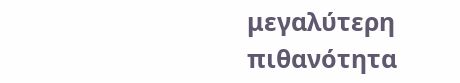μεγαλύτερη πιθανότητα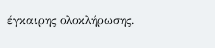έγκαιρης ολοκλήρωσης.